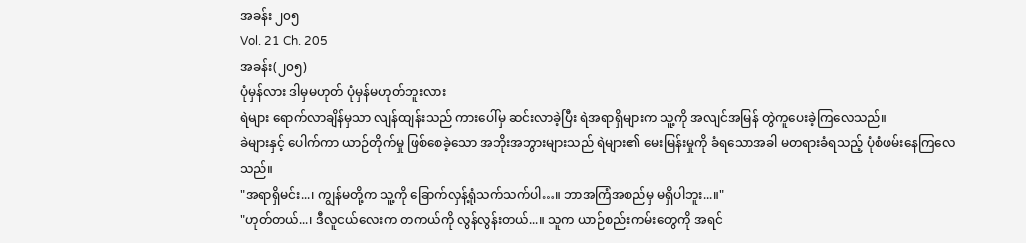အခန်း ၂၀၅
Vol. 21 Ch. 205
အခန်း(၂၀၅)
ပုံမှန်လား ဒါမှမဟုတ် ပုံမှန်မဟုတ်ဘူးလား
ရဲများ ရောက်လာချိန်မှသာ လျန်ထျန်းသည် ကားပေါ်မှ ဆင်းလာခဲ့ပြီး ရဲအရာရှိများက သူ့ကို အလျင်အမြန် တွဲကူပေးခဲ့ကြလေသည်။
ခဲများနှင့် ပေါက်ကာ ယာဉ်တိုက်မှု ဖြစ်စေခဲ့သော အဘိုးအဘွားများသည် ရဲများ၏ မေးမြန်းမှုကို ခံရသောအခါ မတရားခံရသည့် ပုံစံဖမ်းနေကြလေသည်။
"အရာရှိမင်း...၊ ကျွန်မတို့က သူ့ကို ခြောက်လှန့်ရုံသက်သက်ပါ…။ ဘာအကြံအစည်မှ မရှိပါဘူး...။"
"ဟုတ်တယ်...၊ ဒီလူငယ်လေးက တကယ်ကို လွန်လွန်းတယ်...။ သူက ယာဉ်စည်းကမ်းတွေကို အရင်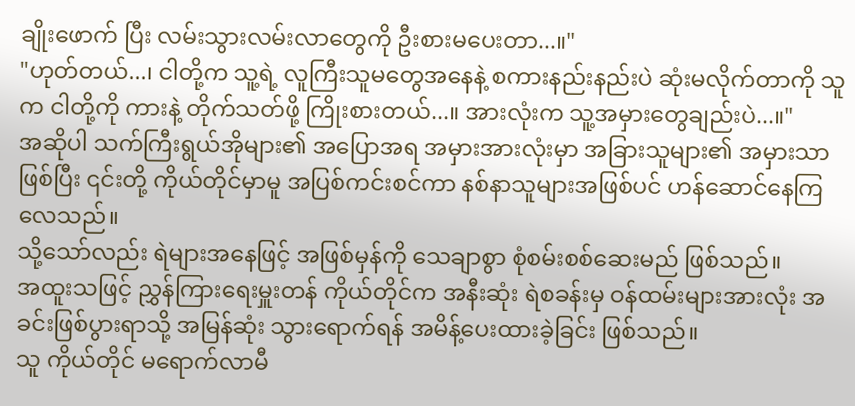ချိုးဖောက် ပြီး လမ်းသွားလမ်းလာတွေကို ဦးစားမပေးတာ...။"
"ဟုတ်တယ်...၊ ငါတို့က သူ့ရဲ့ လူကြီးသူမတွေအနေနဲ့ စကားနည်းနည်းပဲ ဆုံးမလိုက်တာကို သူက ငါတို့ကို ကားနဲ့ တိုက်သတ်ဖို့ ကြိုးစားတယ်...။ အားလုံးက သူ့အမှားတွေချည်းပဲ...။"
အဆိုပါ သက်ကြီးရွယ်အိုများ၏ အပြောအရ အမှားအားလုံးမှာ အခြားသူများ၏ အမှားသာဖြစ်ပြီး ၎င်းတို့ ကိုယ်တိုင်မှာမူ အပြစ်ကင်းစင်ကာ နစ်နာသူများအဖြစ်ပင် ဟန်ဆောင်နေကြလေသည်။
သို့သော်လည်း ရဲများအနေဖြင့် အဖြစ်မှန်ကို သေချာစွာ စုံစမ်းစစ်ဆေးမည် ဖြစ်သည်။
အထူးသဖြင့် ညွှန်ကြားရေးမှူးတန် ကိုယ်တိုင်က အနီးဆုံး ရဲစခန်းမှ ဝန်ထမ်းများအားလုံး အခင်းဖြစ်ပွားရာသို့ အမြန်ဆုံး သွားရောက်ရန် အမိန့်ပေးထားခဲ့ခြင်း ဖြစ်သည်။
သူ ကိုယ်တိုင် မရောက်လာမီ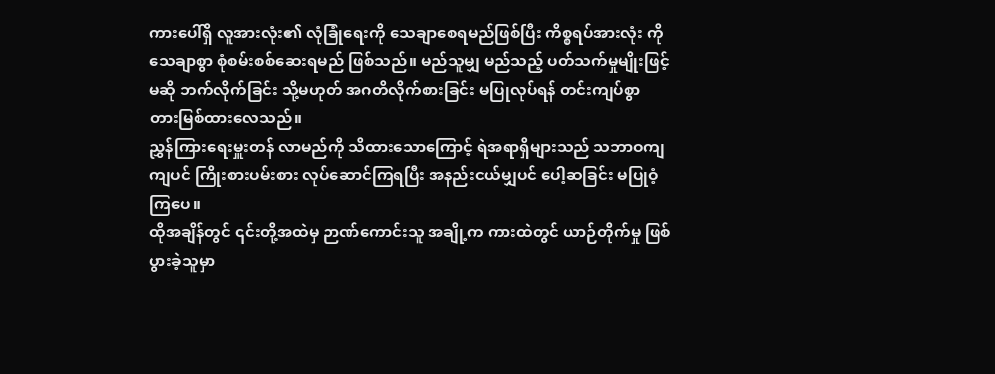ကားပေါ်ရှိ လူအားလုံး၏ လုံခြုံရေးကို သေချာစေရမည်ဖြစ်ပြီး ကိစ္စရပ်အားလုံး ကို သေချာစွာ စုံစမ်းစစ်ဆေးရမည် ဖြစ်သည်။ မည်သူမျှ မည်သည့် ပတ်သက်မှုမျိုးဖြင့်မဆို ဘက်လိုက်ခြင်း သို့မဟုတ် အဂတိလိုက်စားခြင်း မပြုလုပ်ရန် တင်းကျပ်စွာ တားမြစ်ထားလေသည်။
ညွှန်ကြားရေးမှူးတန် လာမည်ကို သိထားသောကြောင့် ရဲအရာရှိများသည် သဘာဝကျကျပင် ကြိုးစားပမ်းစား လုပ်ဆောင်ကြရပြီး အနည်းငယ်မျှပင် ပေါ့ဆခြင်း မပြုဝံ့ကြပေ။
ထိုအချိန်တွင် ၎င်းတို့အထဲမှ ဉာဏ်ကောင်းသူ အချို့က ကားထဲတွင် ယာဉ်တိုက်မှု ဖြစ်ပွားခဲ့သူမှာ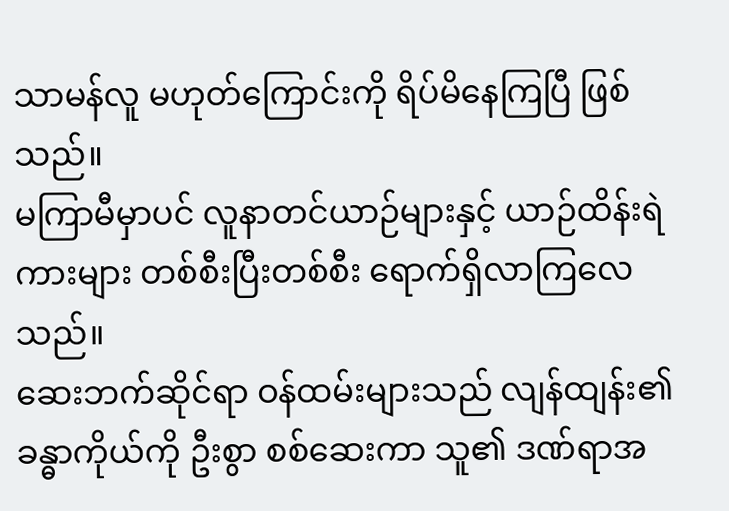သာမန်လူ မဟုတ်ကြောင်းကို ရိပ်မိနေကြပြီ ဖြစ်သည်။
မကြာမီမှာပင် လူနာတင်ယာဉ်များနှင့် ယာဉ်ထိန်းရဲကားများ တစ်စီးပြီးတစ်စီး ရောက်ရှိလာကြလေသည်။
ဆေးဘက်ဆိုင်ရာ ဝန်ထမ်းများသည် လျန်ထျန်း၏ ခန္ဓာကိုယ်ကို ဦးစွာ စစ်ဆေးကာ သူ၏ ဒဏ်ရာအ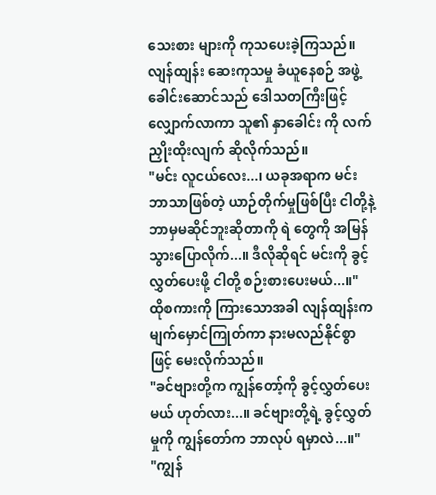သေးစား များကို ကုသပေးခဲ့ကြသည်။
လျန်ထျန်း ဆေးကုသမှု ခံယူနေစဉ် အဖွဲ့ခေါင်းဆောင်သည် ဒေါသတကြီးဖြင့် လျှောက်လာကာ သူ၏ နှာခေါင်း ကို လက်ညှိုးထိုးလျက် ဆိုလိုက်သည်။
"မင်း လူငယ်လေး...၊ ယခုအရာက မင်းဘာသာဖြစ်တဲ့ ယာဉ်တိုက်မှုဖြစ်ပြီး ငါတို့နဲ့ ဘာမှမဆိုင်ဘူးဆိုတာကို ရဲ တွေကို အမြန်သွားပြောလိုက်...။ ဒီလိုဆိုရင် မင်းကို ခွင့်လွှတ်ပေးဖို့ ငါတို့ စဉ်းစားပေးမယ်...။"
ထိုစကားကို ကြားသောအခါ လျန်ထျန်းက မျက်မှောင်ကြုတ်ကာ နားမလည်နိုင်စွာဖြင့် မေးလိုက်သည်။
"ခင်ဗျားတို့က ကျွန်တော့်ကို ခွင့်လွှတ်ပေးမယ် ဟုတ်လား...။ ခင်ဗျားတို့ရဲ့ ခွင့်လွှတ်မှုကို ကျွန်တော်က ဘာလုပ် ရမှာလဲ...။"
"ကျွန်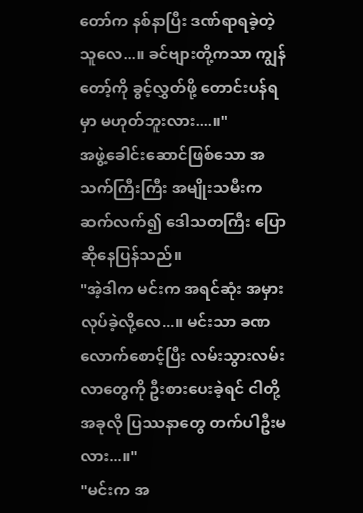တော်က နစ်နာပြီး ဒဏ်ရာရခဲ့တဲ့သူလေ...။ ခင်ဗျားတို့ကသာ ကျွန်တော့်ကို ခွင့်လွှတ်ဖို့ တောင်းပန်ရမှာ မဟုတ်ဘူးလား....။"
အဖွဲ့ခေါင်းဆောင်ဖြစ်သော အသက်ကြီးကြီး အမျိုးသမီးက ဆက်လက်၍ ဒေါသတကြီး ပြောဆိုနေပြန်သည်။
"အဲ့ဒါက မင်းက အရင်ဆုံး အမှားလုပ်ခဲ့လို့လေ...။ မင်းသာ ခဏလောက်စောင့်ပြီး လမ်းသွားလမ်းလာတွေကို ဦးစားပေးခဲ့ရင် ငါတို့ အခုလို ပြဿနာတွေ တက်ပါဦးမလား...။"
"မင်းက အ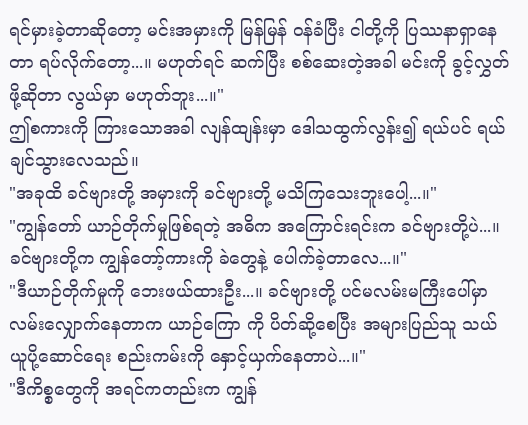ရင်မှားခဲ့တာဆိုတော့ မင်းအမှားကို မြန်မြန် ဝန်ခံပြီး ငါတို့ကို ပြဿနာရှာနေတာ ရပ်လိုက်တော့...။ မဟုတ်ရင် ဆက်ပြီး စစ်ဆေးတဲ့အခါ မင်းကို ခွင့်လွှတ်ဖို့ဆိုတာ လွယ်မှာ မဟုတ်ဘူး...။"
ဤစကားကို ကြားသောအခါ လျန်ထျန်းမှာ ဒေါသထွက်လွန်း၍ ရယ်ပင် ရယ်ချင်သွားလေသည်။
"အခုထိ ခင်ဗျားတို့ အမှားကို ခင်ဗျားတို့ မသိကြသေးဘူးပေါ့...။"
"ကျွန်တော် ယာဉ်တိုက်မှုဖြစ်ရတဲ့ အဓိက အကြောင်းရင်းက ခင်ဗျားတို့ပဲ...။ ခင်ဗျားတို့က ကျွန်တော့်ကားကို ခဲတွေနဲ့ ပေါက်ခဲ့တာလေ...။"
"ဒီယာဉ်တိုက်မှုကို ဘေးဖယ်ထားဦး...။ ခင်ဗျားတို့ ပင်မလမ်းမကြီးပေါ်မှာ လမ်းလျှောက်နေတာက ယာဉ်ကြော ကို ပိတ်ဆို့စေပြီး အများပြည်သူ သယ်ယူပို့ဆောင်ရေး စည်းကမ်းကို နှောင့်ယှက်နေတာပဲ...။"
"ဒီကိစ္စတွေကို အရင်ကတည်းက ကျွန်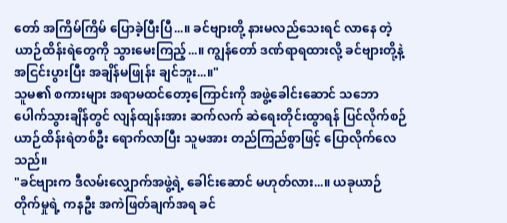တော် အကြိမ်ကြိမ် ပြောခဲ့ပြီးပြီ...။ ခင်ဗျားတို့ နားမလည်သေးရင် လာနေ တဲ့ ယာဉ်ထိန်းရဲတွေကို သွားမေးကြည့်...။ ကျွန်တော် ဒဏ်ရာရထားလို့ ခင်ဗျားတို့နဲ့ အငြင်းပွားပြီး အချိန်မဖြုန်း ချင်ဘူး...။"
သူမ၏ စကားများ အရာမထင်တော့ကြောင်းကို အဖွဲ့ခေါင်းဆောင် သဘောပေါက်သွားချိန်တွင် လျန်ထျန်းအား ဆက်လက် ဆဲရေးတိုင်းထွာရန် ပြင်လိုက်စဉ် ယာဉ်ထိန်းရဲတစ်ဦး ရောက်လာပြီး သူမအား တည်ကြည်စွာဖြင့် ပြောလိုက်လေသည်။
"ခင်ဗျားက ဒီလမ်းလျှောက်အဖွဲ့ရဲ့ ခေါင်းဆောင် မဟုတ်လား...။ ယခုယာဉ်တိုက်မှုရဲ့ ကနဦး အကဲဖြတ်ချက်အရ ခင်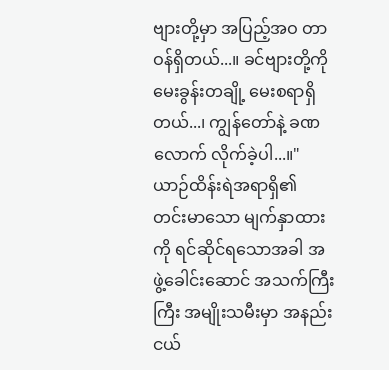ဗျားတို့မှာ အပြည့်အဝ တာဝန်ရှိတယ်...။ ခင်ဗျားတို့ကို မေးခွန်းတချို့ မေးစရာရှိတယ်...၊ ကျွန်တော်နဲ့ ခဏ လောက် လိုက်ခဲ့ပါ...။"
ယာဉ်ထိန်းရဲအရာရှိ၏ တင်းမာသော မျက်နှာထားကို ရင်ဆိုင်ရသောအခါ အဖွဲ့ခေါင်းဆောင် အသက်ကြီးကြီး အမျိုးသမီးမှာ အနည်းငယ်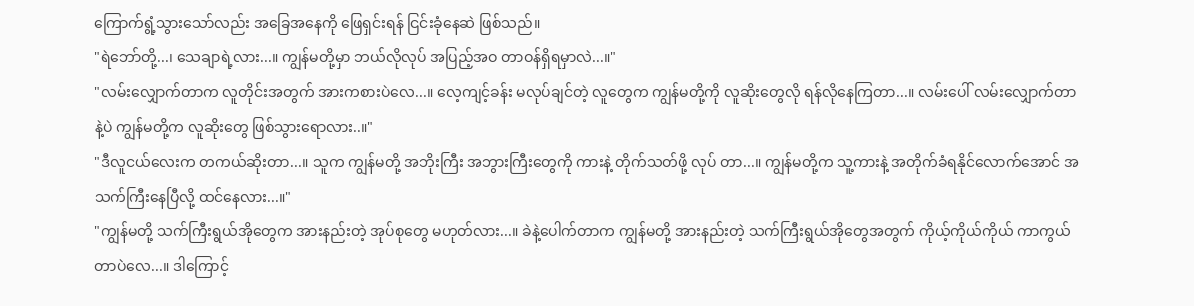ကြောက်ရွံ့သွားသော်လည်း အခြေအနေကို ဖြေရှင်းရန် ငြင်းခုံနေဆဲ ဖြစ်သည်။
"ရဲဘော်တို့...၊ သေချာရဲ့လား...။ ကျွန်မတို့မှာ ဘယ်လိုလုပ် အပြည့်အဝ တာဝန်ရှိရမှာလဲ...။"
"လမ်းလျှောက်တာက လူတိုင်းအတွက် အားကစားပဲလေ...။ လေ့ကျင့်ခန်း မလုပ်ချင်တဲ့ လူတွေက ကျွန်မတို့ကို လူဆိုးတွေလို ရန်လိုနေကြတာ...။ လမ်းပေါ် လမ်းလျှောက်တာနဲ့ပဲ ကျွန်မတို့က လူဆိုးတွေ ဖြစ်သွားရောလား..။"
"ဒီလူငယ်လေးက တကယ်ဆိုးတာ...။ သူက ကျွန်မတို့ အဘိုးကြီး အဘွားကြီးတွေကို ကားနဲ့ တိုက်သတ်ဖို့ လုပ် တာ...။ ကျွန်မတို့က သူ့ကားနဲ့ အတိုက်ခံရနိုင်လောက်အောင် အသက်ကြီးနေပြီလို့ ထင်နေလား...။"
"ကျွန်မတို့ သက်ကြီးရွယ်အိုတွေက အားနည်းတဲ့ အုပ်စုတွေ မဟုတ်လား...။ ခဲနဲ့ပေါက်တာက ကျွန်မတို့ အားနည်းတဲ့ သက်ကြီးရွယ်အိုတွေအတွက် ကိုယ့်ကိုယ်ကိုယ် ကာကွယ်တာပဲလေ...။ ဒါကြောင့်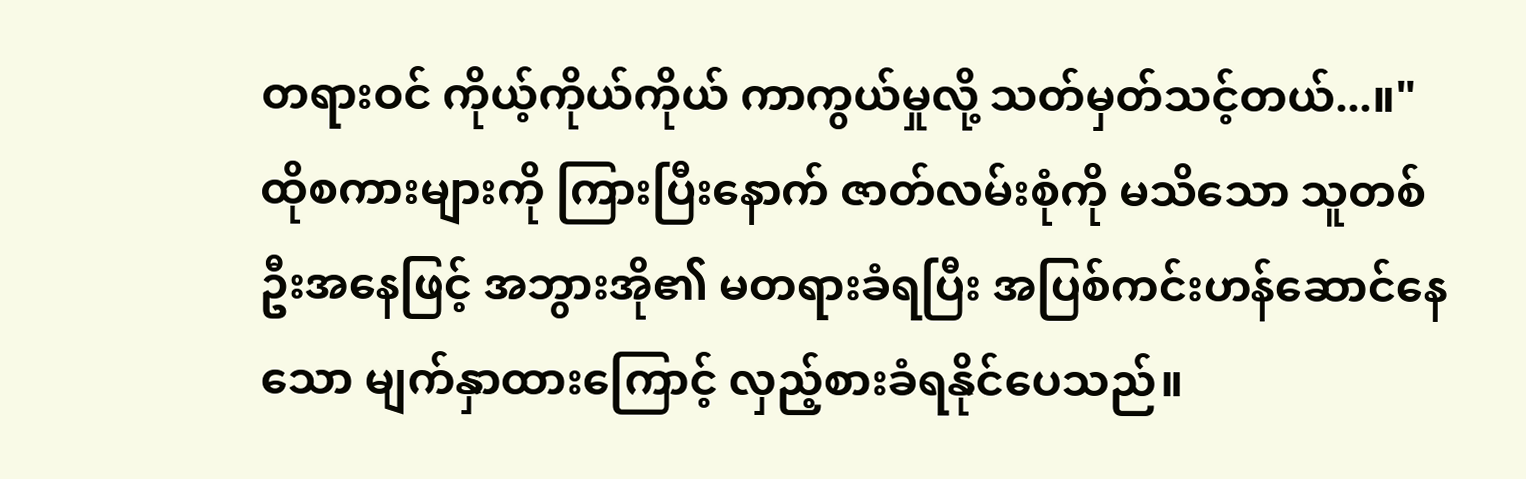တရားဝင် ကိုယ့်ကိုယ်ကိုယ် ကာကွယ်မှုလို့ သတ်မှတ်သင့်တယ်...။"
ထိုစကားများကို ကြားပြီးနောက် ဇာတ်လမ်းစုံကို မသိသော သူတစ်ဦးအနေဖြင့် အဘွားအို၏ မတရားခံရပြီး အပြစ်ကင်းဟန်ဆောင်နေသော မျက်နှာထားကြောင့် လှည့်စားခံရနိုင်ပေသည်။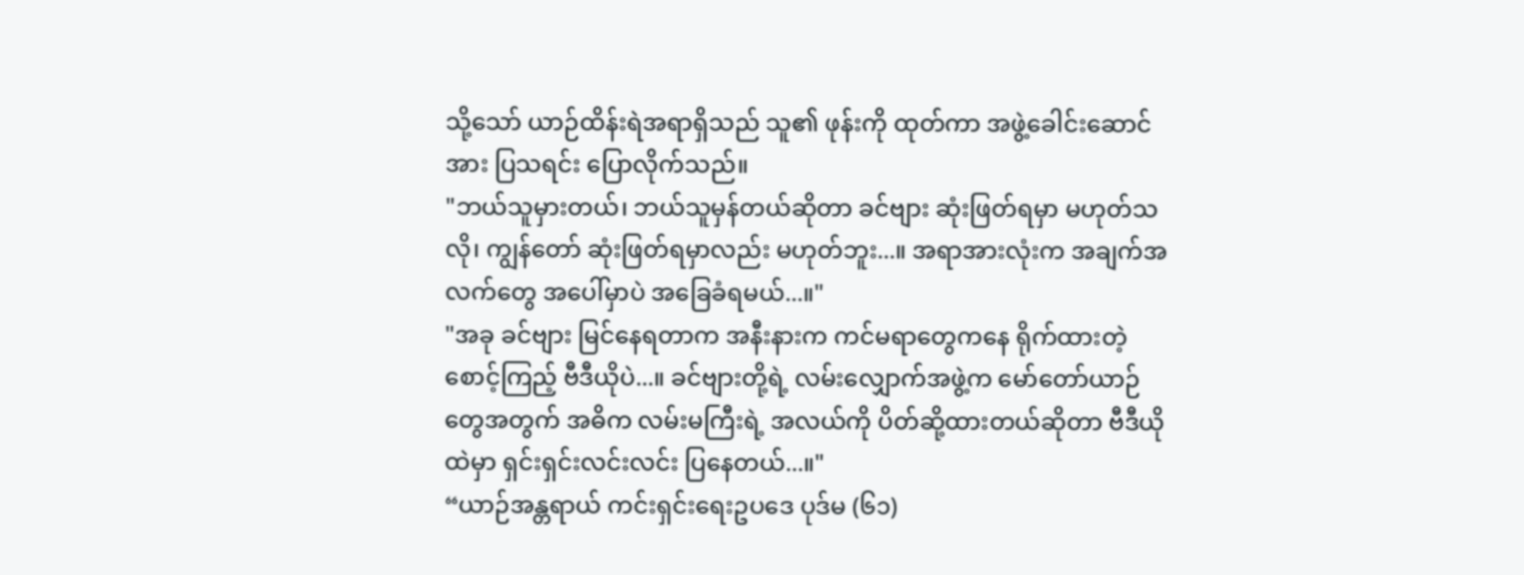သို့သော် ယာဉ်ထိန်းရဲအရာရှိသည် သူ၏ ဖုန်းကို ထုတ်ကာ အဖွဲ့ခေါင်းဆောင်အား ပြသရင်း ပြောလိုက်သည်။
"ဘယ်သူမှားတယ်၊ ဘယ်သူမှန်တယ်ဆိုတာ ခင်ဗျား ဆုံးဖြတ်ရမှာ မဟုတ်သလို၊ ကျွန်တော် ဆုံးဖြတ်ရမှာလည်း မဟုတ်ဘူး...။ အရာအားလုံးက အချက်အလက်တွေ အပေါ်မှာပဲ အခြေခံရမယ်...။"
"အခု ခင်ဗျား မြင်နေရတာက အနီးနားက ကင်မရာတွေကနေ ရိုက်ထားတဲ့ စောင့်ကြည့် ဗီဒီယိုပဲ...။ ခင်ဗျားတို့ရဲ့ လမ်းလျှောက်အဖွဲ့က မော်တော်ယာဉ်တွေအတွက် အဓိက လမ်းမကြီးရဲ့ အလယ်ကို ပိတ်ဆို့ထားတယ်ဆိုတာ ဗီဒီယိုထဲမှာ ရှင်းရှင်းလင်းလင်း ပြနေတယ်...။"
“ယာဉ်အန္တရာယ် ကင်းရှင်းရေးဥပဒေ ပုဒ်မ (၆၁)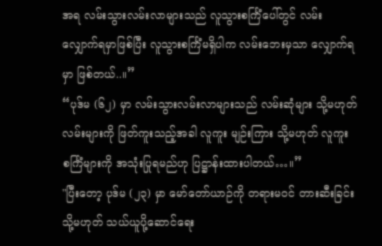အရ လမ်းသွားလမ်းလာများသည် လူသွားစင်္ကြံပေါ်တွင် လမ်းလျှောက်ရမှာဖြစ်ပြီး လူသွားစင်္ကြံမရှိပါက လမ်းဘေးမှသာ လျှောက်ရမှာ ဖြစ်တယ်..။”
“ပုဒ်မ (၆၂) မှာ လမ်းသွားလမ်းလာများသည် လမ်းဆုံများ သို့မဟုတ် လမ်းများကို ဖြတ်ကူးသည့်အခါ လူကူး မျဉ်းကြား သို့မဟုတ် လူကူးစင်္ကြံများကို အသုံးပြုရမည်ဟု ပြဋ္ဌာန်းထားပါတယ်…။”
"ပြီးတော့ ပုဒ်မ (၂၃) မှာ မော်တော်ယာဉ်ကို တရားမဝင် တားဆီးခြင်း သို့မဟုတ် သယ်ယူပို့ဆောင်ရေး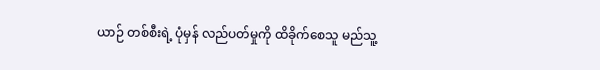ယာဉ် တစ်စီးရဲ့ ပုံမှန် လည်ပတ်မှုကို ထိခိုက်စေသူ မည်သူ့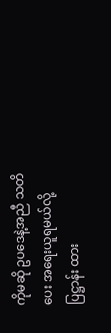ကိုမဆို ဥပဒေနဲ့အညီ သတိပေး အရေးယူရမယ်လို့ ပြဋ္ဌာန်း ထား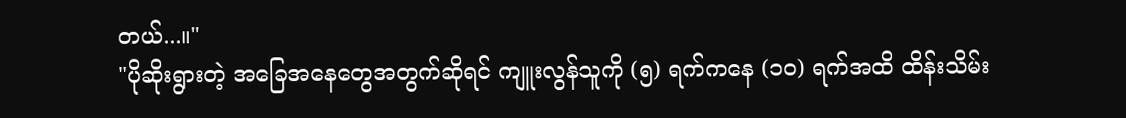တယ်...။"
"ပိုဆိုးရွားတဲ့ အခြေအနေတွေအတွက်ဆိုရင် ကျူးလွန်သူကို (၅) ရက်ကနေ (၁၀) ရက်အထိ ထိန်းသိမ်း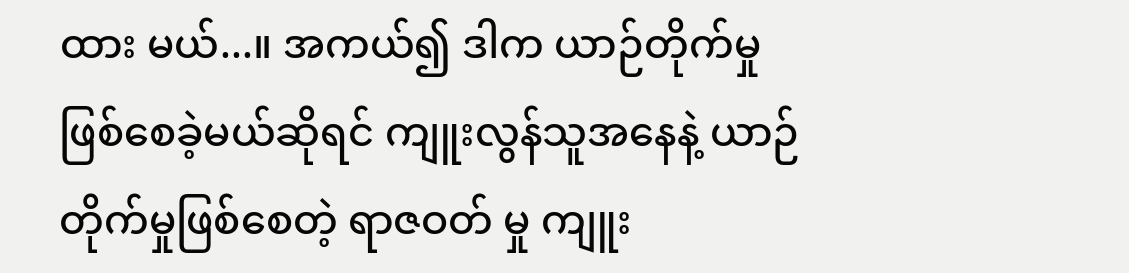ထား မယ်...။ အကယ်၍ ဒါက ယာဉ်တိုက်မှု ဖြစ်စေခဲ့မယ်ဆိုရင် ကျူးလွန်သူအနေနဲ့ ယာဉ်တိုက်မှုဖြစ်စေတဲ့ ရာဇဝတ် မှု ကျူး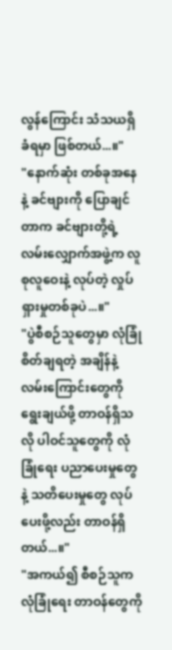လွန်ကြောင်း သံသယရှိခံရမှာ ဖြစ်တယ်...။"
"နောက်ဆုံး တစ်ခုအနေနဲ့ ခင်ဗျားကို ပြောချင်တာက ခင်ဗျားတို့ရဲ့ လမ်းလျှောက်အဖွဲ့က လူစုလူဝေးနဲ့ လုပ်တဲ့ လှုပ်ရှားမှုတစ်ခုပဲ...။"
"ပွဲစီစဉ်သူတွေမှာ လုံခြုံစိတ်ချရတဲ့ အချိန်နဲ့ လမ်းကြောင်းတွေကို ရွေးချယ်ဖို့ တာဝန်ရှိသလို ပါဝင်သူတွေကို လုံခြုံရေး ပညာပေးမှုတွေနဲ့ သတိပေးမှုတွေ လုပ်ပေးဖို့လည်း တာဝန်ရှိတယ်...။"
"အကယ်၍ စီစဉ်သူက လုံခြုံရေး တာဝန်တွေကို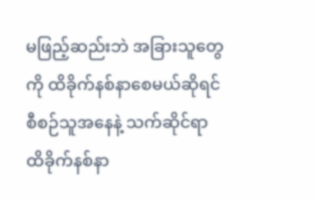မဖြည့်ဆည်းဘဲ အခြားသူတွေကို ထိခိုက်နစ်နာစေမယ်ဆိုရင် စီစဉ်သူအနေနဲ့ သက်ဆိုင်ရာ ထိခိုက်နစ်နာ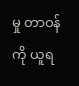မှု တာဝန်ကို ယူရ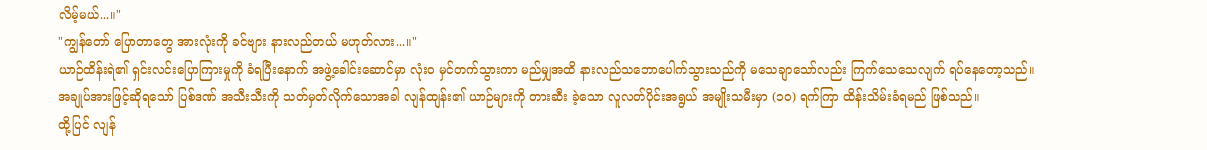လိမ့်မယ်...။"
"ကျွန်တော် ပြောတာတွေ အားလုံးကို ခင်ဗျား နားလည်တယ် မဟုတ်လား...။"
ယာဉ်ထိန်းရဲ၏ ရှင်းလင်းပြောကြားမှုကို ခံရပြီးနောက် အဖွဲ့ခေါင်းဆောင်မှာ လုံးဝ မှင်တက်သွားကာ မည်မျှအထိ နားလည်သဘောပေါက်သွားသည်ကို မသေချာသော်လည်း ကြက်သေသေလျက် ရပ်နေတော့သည်။
အချုပ်အားဖြင့်ဆိုရသော် ပြစ်ဒဏ် အသီးသီးကို သတ်မှတ်လိုက်သောအခါ လျန်ထျန်း၏ ယာဉ်များကို တားဆီး ခဲ့သော လူလတ်ပိုင်းအရွယ် အမျိုးသမီးမှာ (၁၀) ရက်ကြာ ထိန်းသိမ်းခံရမည် ဖြစ်သည်။
ထို့ပြင် လျန်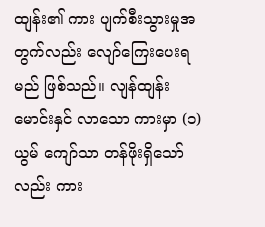ထျန်း၏ ကား ပျက်စီးသွားမှုအတွက်လည်း လျော်ကြေးပေးရမည် ဖြစ်သည်။ လျန်ထျန်း မောင်းနှင် လာသော ကားမှာ (၁) ယွမ် ကျော်သာ တန်ဖိုးရှိသော်လည်း ကား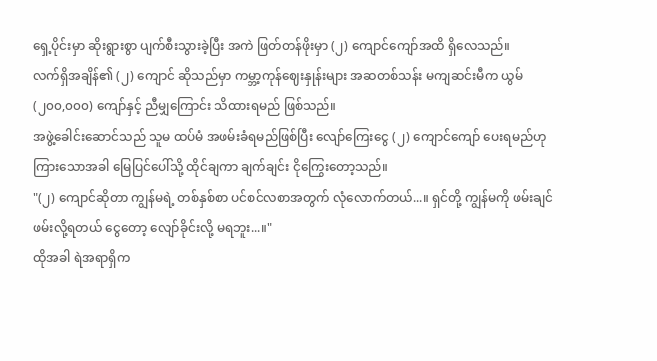ရှေ့ပိုင်းမှာ ဆိုးရွားစွာ ပျက်စီးသွားခဲ့ပြီး အကဲ ဖြတ်တန်ဖိုးမှာ (၂) ကျောင်ကျော်အထိ ရှိလေသည်။
လက်ရှိအချိန်၏ (၂) ကျောင် ဆိုသည်မှာ ကမ္ဘာ့ကုန်ဈေးနှုန်းများ အဆတစ်သန်း မကျဆင်းမီက ယွမ် (၂၀၀,၀၀၀) ကျော်နှင့် ညီမျှကြောင်း သိထားရမည် ဖြစ်သည်။
အဖွဲ့ခေါင်းဆောင်သည် သူမ ထပ်မံ အဖမ်းခံရမည်ဖြစ်ပြီး လျော်ကြေးငွေ (၂) ကျောင်ကျော် ပေးရမည်ဟု ကြားသောအခါ မြေပြင်ပေါ်သို့ ထိုင်ချကာ ချက်ချင်း ငိုကြွေးတော့သည်။
"(၂) ကျောင်ဆိုတာ ကျွန်မရဲ့ တစ်နှစ်စာ ပင်စင်လစာအတွက် လုံလောက်တယ်...။ ရှင်တို့ ကျွန်မကို ဖမ်းချင် ဖမ်းလို့ရတယ် ငွေတော့ လျော်ခိုင်းလို့ မရဘူး...။"
ထိုအခါ ရဲအရာရှိက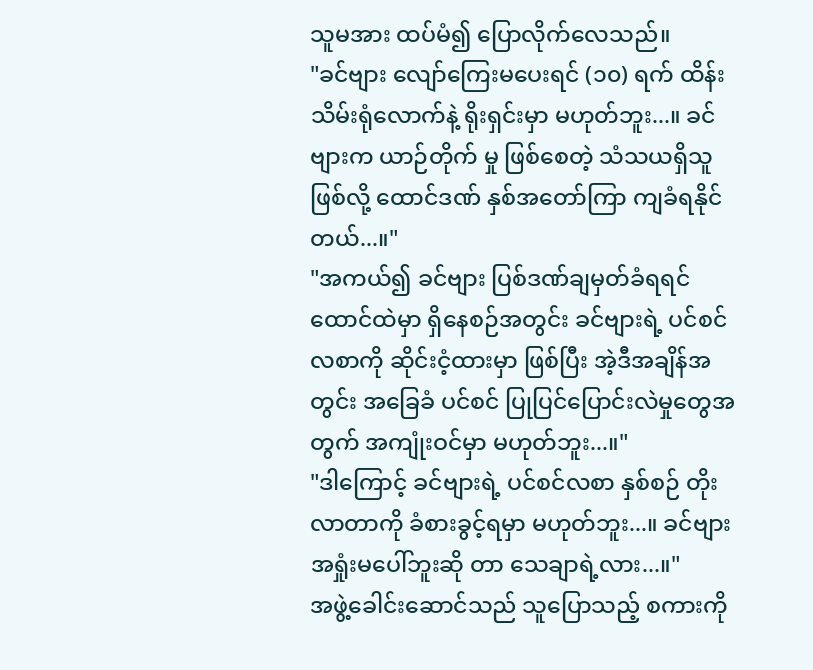သူမအား ထပ်မံ၍ ပြောလိုက်လေသည်။
"ခင်ဗျား လျော်ကြေးမပေးရင် (၁၀) ရက် ထိန်းသိမ်းရုံလောက်နဲ့ ရိုးရှင်းမှာ မဟုတ်ဘူး...။ ခင်ဗျားက ယာဉ်တိုက် မှု ဖြစ်စေတဲ့ သံသယရှိသူဖြစ်လို့ ထောင်ဒဏ် နှစ်အတော်ကြာ ကျခံရနိုင်တယ်...။"
"အကယ်၍ ခင်ဗျား ပြစ်ဒဏ်ချမှတ်ခံရရင် ထောင်ထဲမှာ ရှိနေစဉ်အတွင်း ခင်ဗျားရဲ့ ပင်စင်လစာကို ဆိုင်းငံ့ထားမှာ ဖြစ်ပြီး အဲ့ဒီအချိန်အတွင်း အခြေခံ ပင်စင် ပြုပြင်ပြောင်းလဲမှုတွေအတွက် အကျုံးဝင်မှာ မဟုတ်ဘူး...။"
"ဒါကြောင့် ခင်ဗျားရဲ့ ပင်စင်လစာ နှစ်စဉ် တိုးလာတာကို ခံစားခွင့်ရမှာ မဟုတ်ဘူး...။ ခင်ဗျား အရှုံးမပေါ်ဘူးဆို တာ သေချာရဲ့လား...။"
အဖွဲ့ခေါင်းဆောင်သည် သူပြောသည့် စကားကို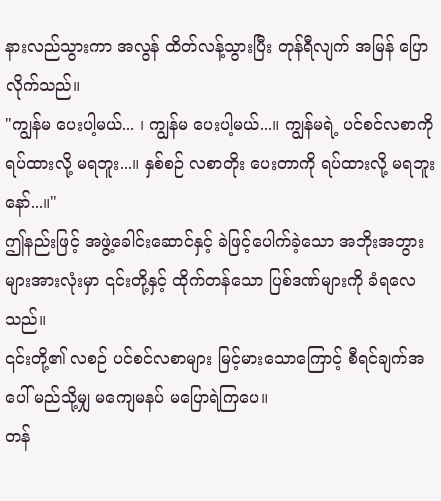နားလည်သွားကာ အလွန် ထိတ်လန့်သွားပြီး တုန်ရီလျက် အမြန် ပြောလိုက်သည်။
"ကျွန်မ ပေးပါ့မယ်... ၊ ကျွန်မ ပေးပါ့မယ်...။ ကျွန်မရဲ့ ပင်စင်လစာကို ရပ်ထားလို့ မရဘူး...။ နှစ်စဉ် လစာတိုး ပေးတာကို ရပ်ထားလို့ မရဘူးနော်...။"
ဤနည်းဖြင့် အဖွဲ့ခေါင်းဆောင်နှင့် ခဲဖြင့်ပေါက်ခဲ့သော အဘိုးအဘွားများအားလုံးမှာ ၎င်းတို့နှင့် ထိုက်တန်သော ပြစ်ဒဏ်များကို ခံရလေသည်။
၎င်းတို့၏ လစဉ် ပင်စင်လစာများ မြင့်မားသောကြောင့် စီရင်ချက်အပေါ် မည်သို့မျှ မကျေမနပ် မပြောရဲကြပေ။
တန်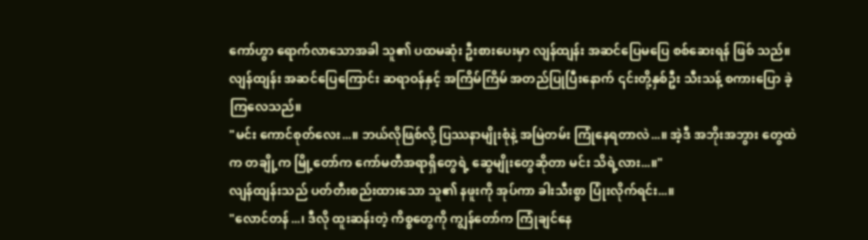ကော်ဟွာ ရောက်လာသောအခါ သူ၏ ပထမဆုံး ဦးစားပေးမှာ လျန်ထျန်း အဆင်ပြေမပြေ စစ်ဆေးရန် ဖြစ် သည်။
လျန်ထျန်း အဆင်ပြေကြောင်း ဆရာဝန်နှင့် အကြိမ်ကြိမ် အတည်ပြုပြီးနောက် ၎င်းတို့နှစ်ဦး သီးသန့် စကားပြော ခဲ့ကြလေသည်။
"မင်း ကောင်စုတ်လေး...။ ဘယ်လိုဖြစ်လို့ ပြဿနာမျိုးစုံနဲ့ အမြဲတမ်း ကြုံနေရတာလဲ...။ အဲ့ဒီ အဘိုးအဘွား တွေထဲက တချို့က မြို့တော်က ကော်မတီအရာရှိတွေရဲ့ ဆွေမျိုးတွေဆိုတာ မင်း သိရဲ့လား...။"
လျန်ထျန်းသည် ပတ်တီးစည်းထားသော သူ၏ နဖူးကို အုပ်ကာ ခါးသီးစွာ ပြုံးလိုက်ရင်း...။
"လောင်တန်...၊ ဒီလို ထူးဆန်းတဲ့ ကိစ္စတွေကို ကျွန်တော်က ကြုံချင်နေ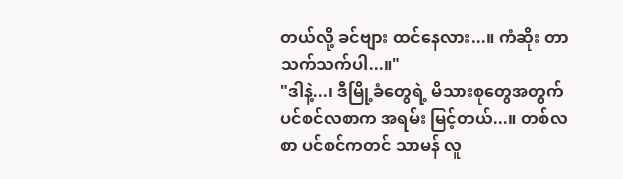တယ်လို့ ခင်ဗျား ထင်နေလား...။ ကံဆိုး တာ သက်သက်ပါ...။"
"ဒါနဲ့...၊ ဒီမြို့ခံတွေရဲ့ မိသားစုတွေအတွက် ပင်စင်လစာက အရမ်း မြင့်တယ်...။ တစ်လစာ ပင်စင်ကတင် သာမန် လူ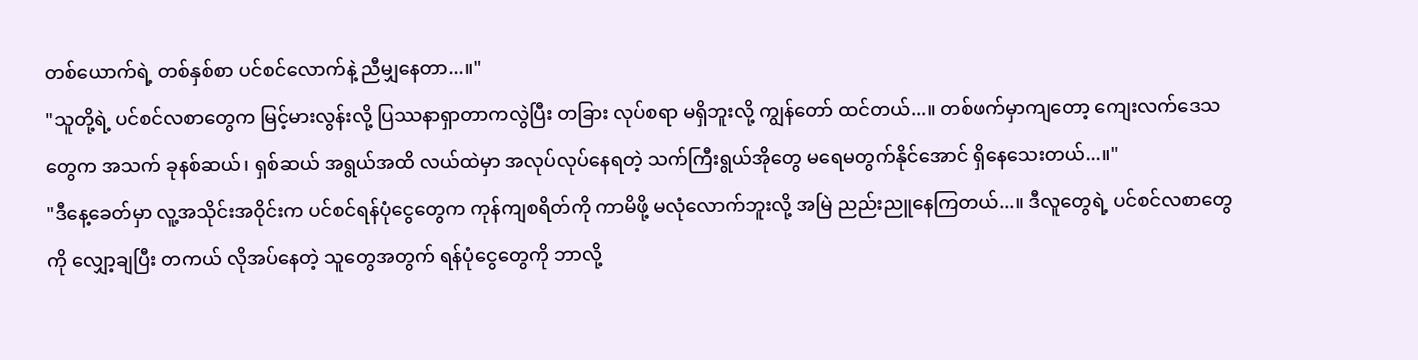တစ်ယောက်ရဲ့ တစ်နှစ်စာ ပင်စင်လောက်နဲ့ ညီမျှနေတာ...။"
"သူတို့ရဲ့ ပင်စင်လစာတွေက မြင့်မားလွန်းလို့ ပြဿနာရှာတာကလွဲပြီး တခြား လုပ်စရာ မရှိဘူးလို့ ကျွန်တော် ထင်တယ်...။ တစ်ဖက်မှာကျတော့ ကျေးလက်ဒေသတွေက အသက် ခုနစ်ဆယ်၊ ရှစ်ဆယ် အရွယ်အထိ လယ်ထဲမှာ အလုပ်လုပ်နေရတဲ့ သက်ကြီးရွယ်အိုတွေ မရေမတွက်နိုင်အောင် ရှိနေသေးတယ်...။"
"ဒီနေ့ခေတ်မှာ လူ့အသိုင်းအဝိုင်းက ပင်စင်ရန်ပုံငွေတွေက ကုန်ကျစရိတ်ကို ကာမိဖို့ မလုံလောက်ဘူးလို့ အမြဲ ညည်းညူနေကြတယ်...။ ဒီလူတွေရဲ့ ပင်စင်လစာတွေကို လျှော့ချပြီး တကယ် လိုအပ်နေတဲ့ သူတွေအတွက် ရန်ပုံငွေတွေကို ဘာလို့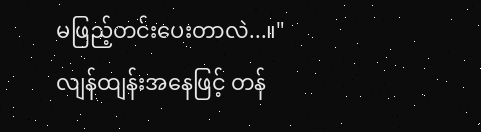မဖြည့်တင်းပေးတာလဲ...။"
လျန်ထျန်းအနေဖြင့် တန်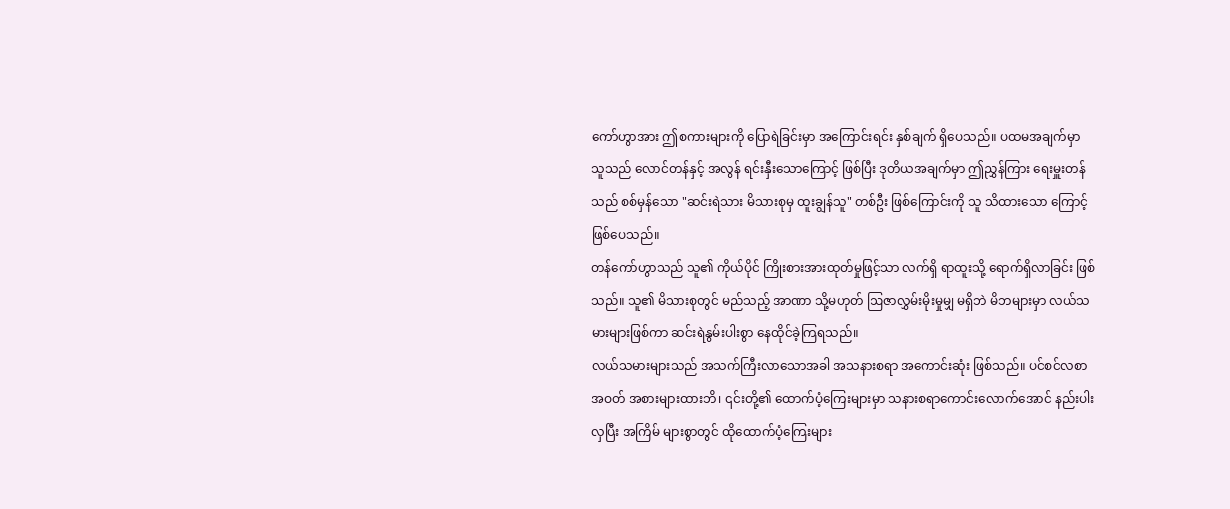ကော်ဟွာအား ဤစကားများကို ပြောရဲခြင်းမှာ အကြောင်းရင်း နှစ်ချက် ရှိပေသည်။ ပထမအချက်မှာ သူသည် လောင်တန်နှင့် အလွန် ရင်းနှီးသောကြောင့် ဖြစ်ပြီး ဒုတိယအချက်မှာ ဤညွှန်ကြား ရေးမှူးတန်သည် စစ်မှန်သော "ဆင်းရဲသား မိသားစုမှ ထူးချွန်သူ" တစ်ဦး ဖြစ်ကြောင်းကို သူ သိထားသော ကြောင့် ဖြစ်ပေသည်။
တန်ကော်ဟွာသည် သူ၏ ကိုယ်ပိုင် ကြိုးစားအားထုတ်မှုဖြင့်သာ လက်ရှိ ရာထူးသို့ ရောက်ရှိလာခြင်း ဖြစ်သည်။ သူ၏ မိသားစုတွင် မည်သည့် အာဏာ သို့မဟုတ် ဩဇာလွှမ်းမိုးမှုမျှ မရှိဘဲ မိဘများမှာ လယ်သမားများဖြစ်ကာ ဆင်းရဲနွမ်းပါးစွာ နေထိုင်ခဲ့ကြရသည်။
လယ်သမားများသည် အသက်ကြီးလာသောအခါ အသနားစရာ အကောင်းဆုံး ဖြစ်သည်။ ပင်စင်လစာ အဝတ် အစားများထားဘိ၊ ၎င်းတို့၏ ထောက်ပံ့ကြေးများမှာ သနားစရာကောင်းလောက်အောင် နည်းပါးလှပြီး အကြိမ် များစွာတွင် ထိုထောက်ပံ့ကြေးများ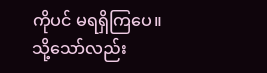ကိုပင် မရရှိကြပေ။
သို့သော်လည်း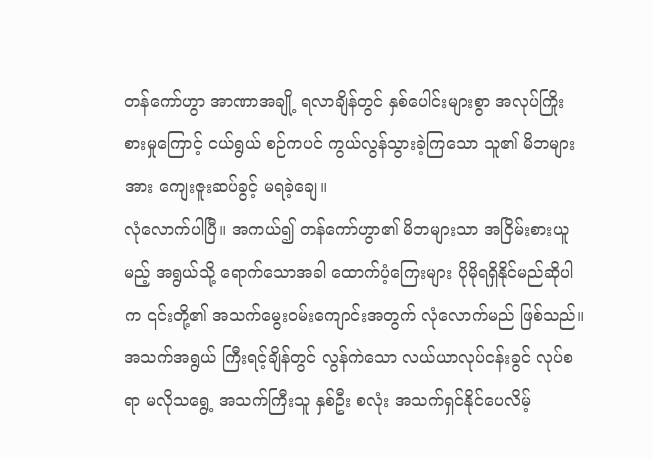တန်ကော်ဟွာ အာဏာအချို့ ရလာချိန်တွင် နှစ်ပေါင်းများစွာ အလုပ်ကြိုးစားမှုကြောင့် ငယ်ရွယ် စဉ်ကပင် ကွယ်လွန်သွားခဲ့ကြသော သူ၏ မိဘများအား ကျေးဇူးဆပ်ခွင့် မရခဲ့ချေ။
လုံလောက်ပါပြီ။ အကယ်၍ တန်ကော်ဟွာ၏ မိဘများသာ အငြိမ်းစားယူမည့် အရွယ်သို့ ရောက်သောအခါ ထောက်ပံ့ကြေးများ ပိုမိုရရှိနိုင်မည်ဆိုပါက ၎င်းတို့၏ အသက်မွေးဝမ်းကျောင်းအတွက် လုံလောက်မည် ဖြစ်သည်။
အသက်အရွယ် ကြီးရင့်ချိန်တွင် လွန်ကဲသော လယ်ယာလုပ်ငန်းခွင် လုပ်စရာ မလိုသရွေ့ အသက်ကြီးသူ နှစ်ဦး စလုံး အသက်ရှင်နိုင်ပေလိမ့်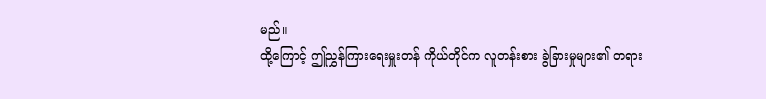မည်။
ထို့ကြောင့် ဤညွှန်ကြားရေးမှူးတန် ကိုယ်တိုင်က လူတန်းစား ခွဲခြားမှုများ၏ တရား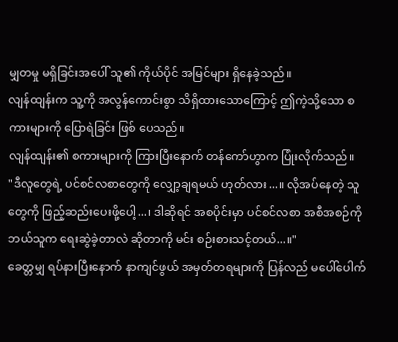မျှတမှု မရှိခြင်းအပေါ် သူ၏ ကိုယ်ပိုင် အမြင်များ ရှိနေခဲ့သည်။
လျန်ထျန်းက သူ့ကို အလွန်ကောင်းစွာ သိရှိထားသောကြောင့် ဤကဲ့သို့သော စကားများကို ပြောရဲခြင်း ဖြစ် ပေသည်။
လျန်ထျန်း၏ စကားများကို ကြားပြီးနောက် တန်ကော်ဟွာက ပြုံးလိုက်သည်။
"ဒီလူတွေရဲ့ ပင်စင်လစာတွေကို လျှော့ချရမယ် ဟုတ်လား...။ လိုအပ်နေတဲ့ သူတွေကို ဖြည့်ဆည်းပေးဖို့ပေါ့...၊ ဒါဆိုရင် အစပိုင်းမှာ ပင်စင်လစာ အစီအစဉ်ကို ဘယ်သူက ရေးဆွဲခဲ့တာလဲ ဆိုတာကို မင်း စဉ်းစားသင့်တယ်...။"
ခေတ္တမျှ ရပ်နားပြီးနောက် နာကျင်ဖွယ် အမှတ်တရများကို ပြန်လည် မပေါ်ပေါက်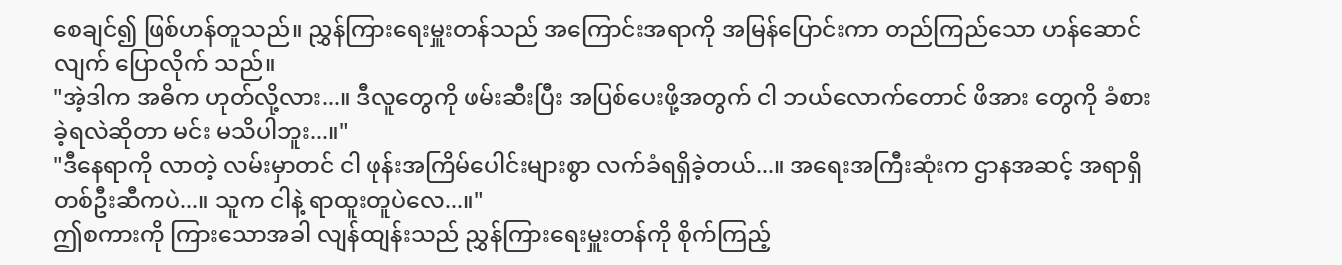စေချင်၍ ဖြစ်ဟန်တူသည်။ ညွှန်ကြားရေးမှူးတန်သည် အကြောင်းအရာကို အမြန်ပြောင်းကာ တည်ကြည်သော ဟန်ဆောင်လျက် ပြောလိုက် သည်။
"အဲ့ဒါက အဓိက ဟုတ်လို့လား...။ ဒီလူတွေကို ဖမ်းဆီးပြီး အပြစ်ပေးဖို့အတွက် ငါ ဘယ်လောက်တောင် ဖိအား တွေကို ခံစားခဲ့ရလဲဆိုတာ မင်း မသိပါဘူး...။"
"ဒီနေရာကို လာတဲ့ လမ်းမှာတင် ငါ ဖုန်းအကြိမ်ပေါင်းများစွာ လက်ခံရရှိခဲ့တယ်...။ အရေးအကြီးဆုံးက ဌာနအဆင့် အရာရှိတစ်ဦးဆီကပဲ...။ သူက ငါနဲ့ ရာထူးတူပဲလေ...။"
ဤစကားကို ကြားသောအခါ လျန်ထျန်းသည် ညွှန်ကြားရေးမှူးတန်ကို စိုက်ကြည့်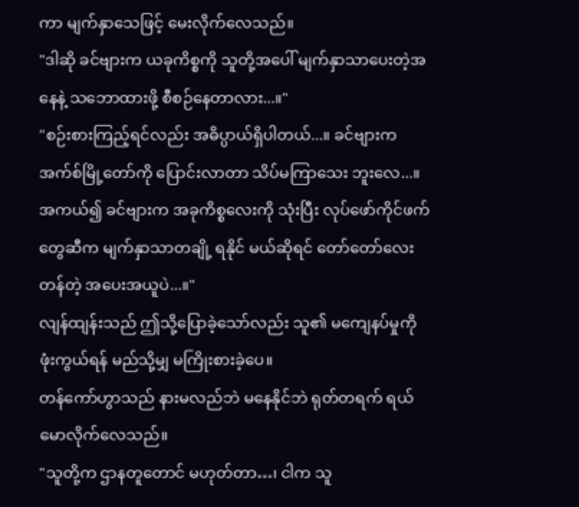ကာ မျက်နှာသေဖြင့် မေးလိုက်လေသည်။
"ဒါဆို ခင်ဗျားက ယခုကိစ္စကို သူတို့အပေါ် မျက်နှာသာပေးတဲ့အနေနဲ့ သဘောထားဖို့ စီစဉ်နေတာလား...။"
"စဉ်းစားကြည့်ရင်လည်း အဓိပ္ပာယ်ရှိပါတယ်...။ ခင်ဗျားက အက်စ်မြို့တော်ကို ပြောင်းလာတာ သိပ်မကြာသေး ဘူးလေ...။ အကယ်၍ ခင်ဗျားက အခုကိစ္စလေးကို သုံးပြီး လုပ်ဖော်ကိုင်ဖက်တွေဆီက မျက်နှာသာတချို့ ရနိုင် မယ်ဆိုရင် တော်တော်လေး တန်တဲ့ အပေးအယူပဲ...။"
လျန်ထျန်းသည် ဤသို့ပြောခဲ့သော်လည်း သူ၏ မကျေနပ်မှုကို ဖုံးကွယ်ရန် မည်သို့မျှ မကြိုးစားခဲ့ပေ။
တန်ကော်ဟွာသည် နားမလည်ဘဲ မနေနိုင်ဘဲ ရုတ်တရက် ရယ်မောလိုက်လေသည်။
"သူတို့က ဌာနတူတောင် မဟုတ်တာ…၊ ငါက သူ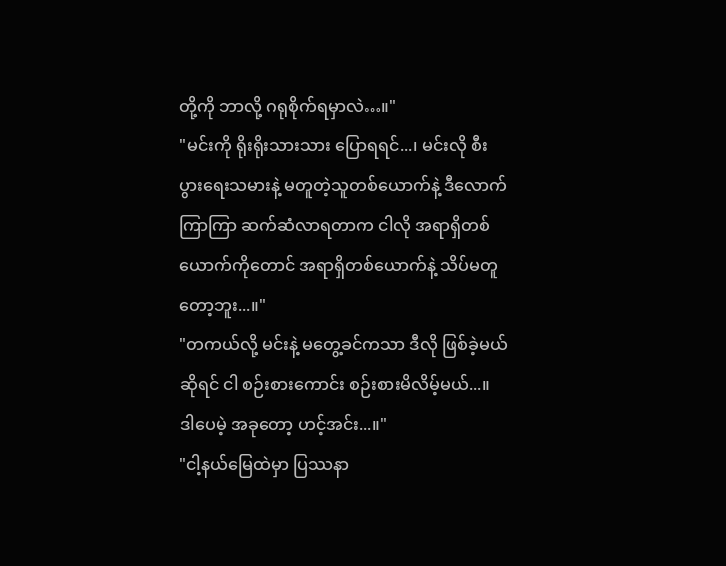တို့ကို ဘာလို့ ဂရုစိုက်ရမှာလဲ…။"
"မင်းကို ရိုးရိုးသားသား ပြောရရင်...၊ မင်းလို စီးပွားရေးသမားနဲ့ မတူတဲ့သူတစ်ယောက်နဲ့ ဒီလောက်ကြာကြာ ဆက်ဆံလာရတာက ငါလို အရာရှိတစ်ယောက်ကိုတောင် အရာရှိတစ်ယောက်နဲ့ သိပ်မတူတော့ဘူး...။"
"တကယ်လို့ မင်းနဲ့ မတွေ့ခင်ကသာ ဒီလို ဖြစ်ခဲ့မယ်ဆိုရင် ငါ စဉ်းစားကောင်း စဉ်းစားမိလိမ့်မယ်...။ ဒါပေမဲ့ အခုတော့ ဟင့်အင်း...။"
"ငါ့နယ်မြေထဲမှာ ပြဿနာ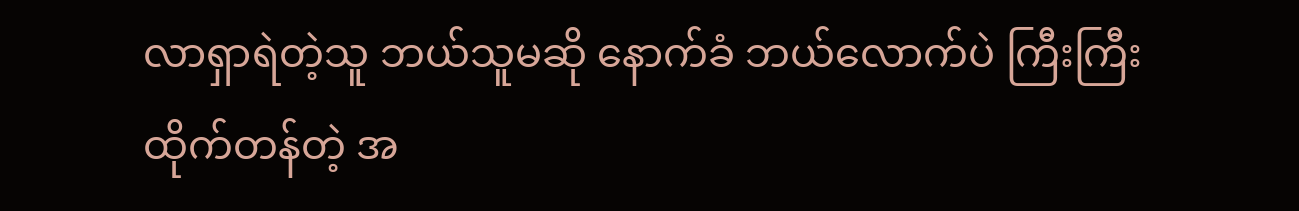လာရှာရဲတဲ့သူ ဘယ်သူမဆို နောက်ခံ ဘယ်လောက်ပဲ ကြီးကြီး ထိုက်တန်တဲ့ အ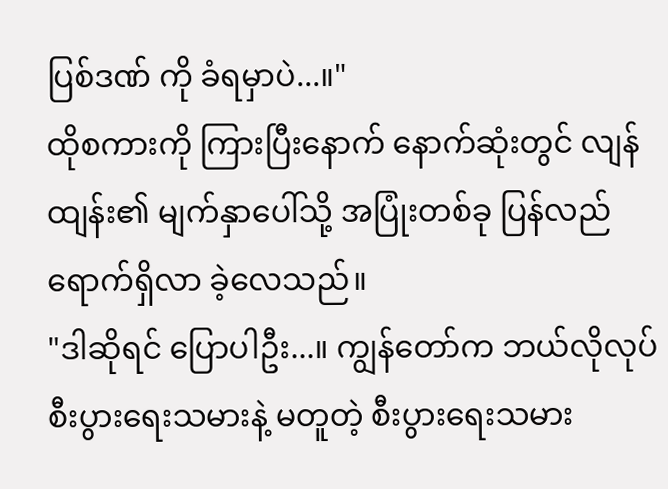ပြစ်ဒဏ် ကို ခံရမှာပဲ...။"
ထိုစကားကို ကြားပြီးနောက် နောက်ဆုံးတွင် လျန်ထျန်း၏ မျက်နှာပေါ်သို့ အပြုံးတစ်ခု ပြန်လည် ရောက်ရှိလာ ခဲ့လေသည်။
"ဒါဆိုရင် ပြောပါဦး...။ ကျွန်တော်က ဘယ်လိုလုပ် စီးပွားရေးသမားနဲ့ မတူတဲ့ စီးပွားရေးသမား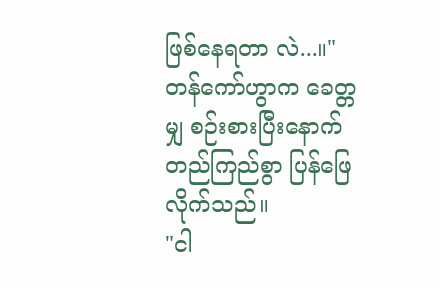ဖြစ်နေရတာ လဲ...။"
တန်ကော်ဟွာက ခေတ္တမျှ စဉ်းစားပြီးနောက် တည်ကြည်စွာ ပြန်ဖြေလိုက်သည်။
"ငါ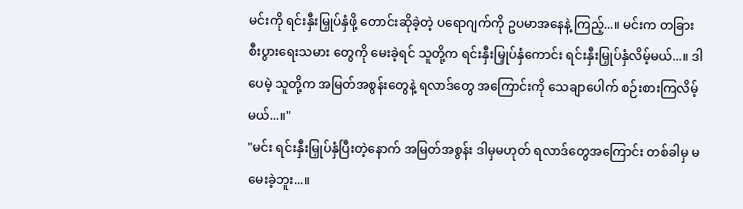မင်းကို ရင်းနှီးမြှုပ်နှံဖို့ တောင်းဆိုခဲ့တဲ့ ပရောဂျက်ကို ဥပမာအနေနဲ့ ကြည့်...။ မင်းက တခြား စီးပွားရေးသမား တွေကို မေးခဲ့ရင် သူတို့က ရင်းနှီးမြှုပ်နှံကောင်း ရင်းနှီးမြှုပ်နှံလိမ့်မယ်...။ ဒါပေမဲ့ သူတို့က အမြတ်အစွန်းတွေနဲ့ ရလာဒ်တွေ အကြောင်းကို သေချာပေါက် စဉ်းစားကြလိမ့်မယ်...။"
"မင်း ရင်းနှီးမြှုပ်နှံပြီးတဲ့နောက် အမြတ်အစွန်း ဒါမှမဟုတ် ရလာဒ်တွေအကြောင်း တစ်ခါမှ မမေးခဲ့ဘူး...။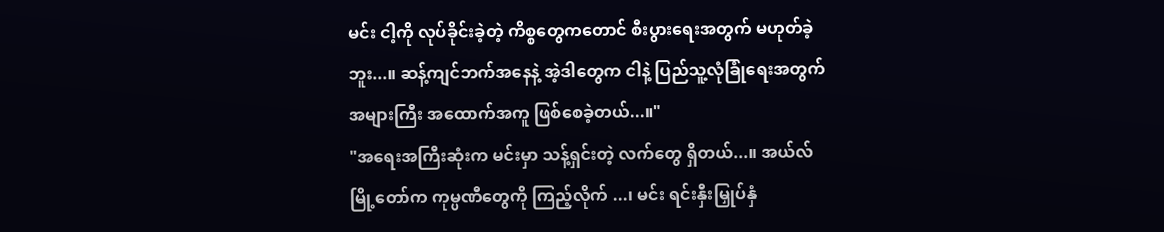မင်း ငါ့ကို လုပ်ခိုင်းခဲ့တဲ့ ကိစ္စတွေကတောင် စီးပွားရေးအတွက် မဟုတ်ခဲ့ဘူး...။ ဆန့်ကျင်ဘက်အနေနဲ့ အဲ့ဒါတွေက ငါနဲ့ ပြည်သူ့လုံခြုံရေးအတွက် အများကြီး အထောက်အကူ ဖြစ်စေခဲ့တယ်...။"
"အရေးအကြီးဆုံးက မင်းမှာ သန့်ရှင်းတဲ့ လက်တွေ ရှိတယ်...။ အယ်လ်မြို့တော်က ကုမ္ပဏီတွေကို ကြည့်လိုက် ...၊ မင်း ရင်းနှီးမြှုပ်နှံ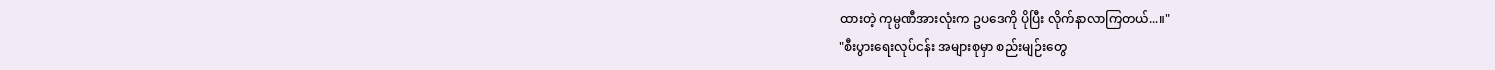ထားတဲ့ ကုမ္ပဏီအားလုံးက ဥပဒေကို ပိုပြီး လိုက်နာလာကြတယ်...။"
"စီးပွားရေးလုပ်ငန်း အများစုမှာ စည်းမျဉ်းတွေ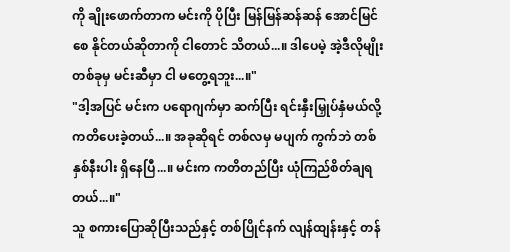ကို ချိုးဖောက်တာက မင်းကို ပိုပြီး မြန်မြန်ဆန်ဆန် အောင်မြင်စေ နိုင်တယ်ဆိုတာကို ငါတောင် သိတယ်...။ ဒါပေမဲ့ အဲ့ဒီလိုမျိုး တစ်ခုမှ မင်းဆီမှာ ငါ မတွေ့ရဘူး...။"
"ဒါ့အပြင် မင်းက ပရောဂျက်မှာ ဆက်ပြီး ရင်းနှီးမြှုပ်နှံမယ်လို့ ကတိပေးခဲ့တယ်...။ အခုဆိုရင် တစ်လမှ မပျက် ကွက်ဘဲ တစ်နှစ်နီးပါး ရှိနေပြီ...။ မင်းက ကတိတည်ပြီး ယုံကြည်စိတ်ချရတယ်...။"
သူ စကားပြောဆိုပြီးသည်နှင့် တစ်ပြိုင်နက် လျန်ထျန်းနှင့် တန်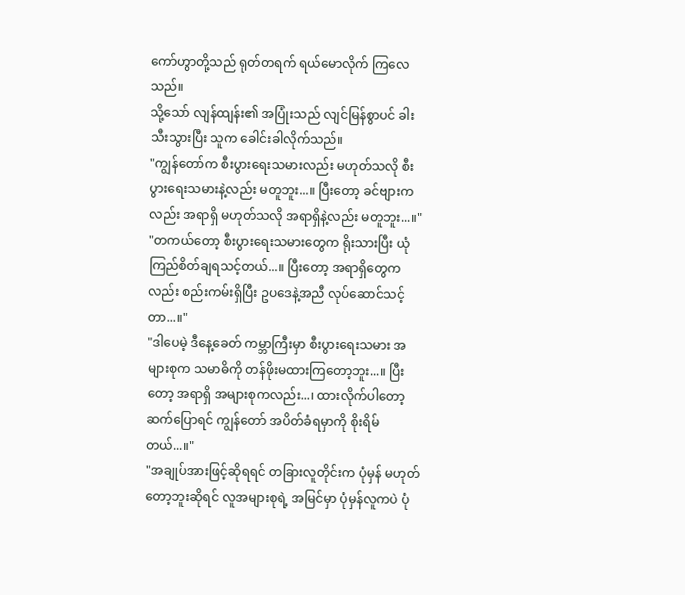ကော်ဟွာတို့သည် ရုတ်တရက် ရယ်မောလိုက် ကြလေသည်။
သို့သော် လျန်ထျန်း၏ အပြုံးသည် လျင်မြန်စွာပင် ခါးသီးသွားပြီး သူက ခေါင်းခါလိုက်သည်။
"ကျွန်တော်က စီးပွားရေးသမားလည်း မဟုတ်သလို စီးပွားရေးသမားနဲ့လည်း မတူဘူး...။ ပြီးတော့ ခင်ဗျားက လည်း အရာရှိ မဟုတ်သလို အရာရှိနဲ့လည်း မတူဘူး...။"
"တကယ်တော့ စီးပွားရေးသမားတွေက ရိုးသားပြီး ယုံကြည်စိတ်ချရသင့်တယ်...။ ပြီးတော့ အရာရှိတွေကလည်း စည်းကမ်းရှိပြီး ဥပဒေနဲ့အညီ လုပ်ဆောင်သင့်တာ...။"
"ဒါပေမဲ့ ဒီနေ့ခေတ် ကမ္ဘာကြီးမှာ စီးပွားရေးသမား အများစုက သမာဓိကို တန်ဖိုးမထားကြတော့ဘူး...။ ပြီးတော့ အရာရှိ အများစုကလည်း...၊ ထားလိုက်ပါတော့ ဆက်ပြောရင် ကျွန်တော် အပိတ်ခံရမှာကို စိုးရိမ်တယ်...။"
"အချုပ်အားဖြင့်ဆိုရရင် တခြားလူတိုင်းက ပုံမှန် မဟုတ်တော့ဘူးဆိုရင် လူအများစုရဲ့ အမြင်မှာ ပုံမှန်လူကပဲ ပုံ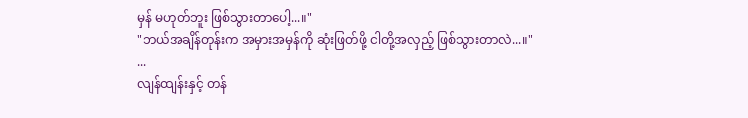မှန် မဟုတ်ဘူး ဖြစ်သွားတာပေါ့...။"
"ဘယ်အချိန်တုန်းက အမှားအမှန်ကို ဆုံးဖြတ်ဖို့ ငါတို့အလှည့် ဖြစ်သွားတာလဲ...။"
...
လျန်ထျန်းနှင့် တန်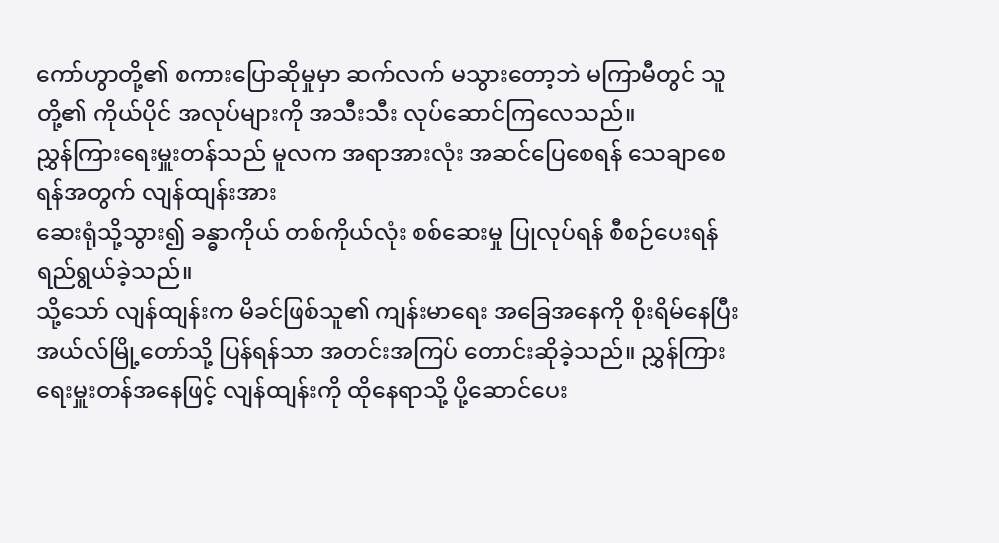ကော်ဟွာတို့၏ စကားပြောဆိုမှုမှာ ဆက်လက် မသွားတော့ဘဲ မကြာမီတွင် သူတို့၏ ကိုယ်ပိုင် အလုပ်များကို အသီးသီး လုပ်ဆောင်ကြလေသည်။
ညွှန်ကြားရေးမှူးတန်သည် မူလက အရာအားလုံး အဆင်ပြေစေရန် သေချာစေရန်အတွက် လျန်ထျန်းအား
ဆေးရုံသို့သွား၍ ခန္ဓာကိုယ် တစ်ကိုယ်လုံး စစ်ဆေးမှု ပြုလုပ်ရန် စီစဉ်ပေးရန် ရည်ရွယ်ခဲ့သည်။
သို့သော် လျန်ထျန်းက မိခင်ဖြစ်သူ၏ ကျန်းမာရေး အခြေအနေကို စိုးရိမ်နေပြီး အယ်လ်မြို့တော်သို့ ပြန်ရန်သာ အတင်းအကြပ် တောင်းဆိုခဲ့သည်။ ညွှန်ကြားရေးမှူးတန်အနေဖြင့် လျန်ထျန်းကို ထိုနေရာသို့ ပို့ဆောင်ပေး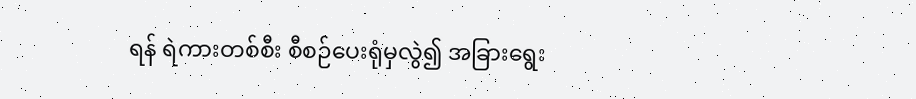ရန် ရဲကားတစ်စီး စီစဉ်ပေးရုံမှလွဲ၍ အခြားရွေး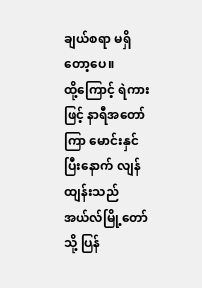ချယ်စရာ မရှိတော့ပေ။
ထို့ကြောင့် ရဲကားဖြင့် နာရီအတော်ကြာ မောင်းနှင်ပြီးနောက် လျန်ထျန်းသည် အယ်လ်မြို့တော်သို့ ပြန်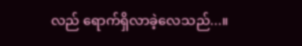လည် ရောက်ရှိလာခဲ့လေသည်...။